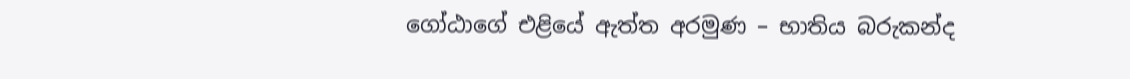ගෝඨාගේ එළියේ ඇත්ත අරමුණ – භාතිය බරුකන්ද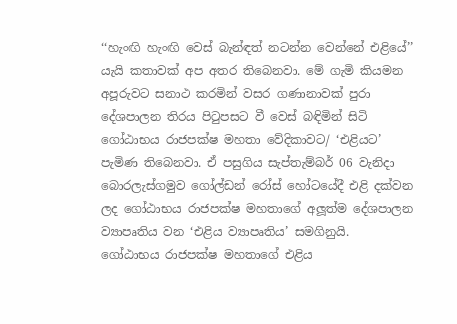‘‘හැංඟි හැංඟි වෙස් බැන්ඳත් නටන්න වෙන්නේ එළියේ’’ යැයි කතාවක් අප අතර තිබෙනවා. මේ ගැමි කියමන අපූරුවට සනාථ කරමින් වසර ගණානාවක් පුරා දේශපාලන තිරය පිටුපසට වී වෙස් බඳිමින් සිටි ගෝඨාභය රාජපක්ෂ මහතා වේදිකාවට/ ‘එළියට’ පැමිණ තිබෙනවා. ඒ පසුගිය සැප්තැම්බර් 06 වැනිදා බොරලැස්ගමුව ගෝල්ඩන් රෝස් හෝටයේදී එළි දක්වන ලද ගෝඨාභය රාජපක්ෂ මහතාගේ අලූත්ම දේශපාලන ව්‍යාපෘතිය වන ‘එළිය ව්‍යාපෘතිය’ සමගිනුයි.
ගෝඨාභය රාජපක්ෂ මහතාගේ එළිය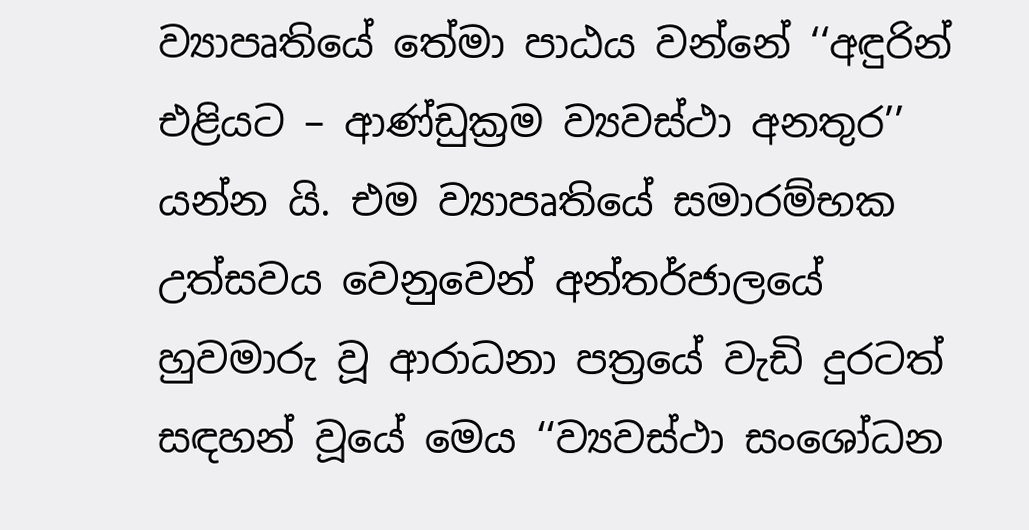ව්‍යාපෘතියේ තේමා පාඨය වන්නේ ‘‘අඳුරින් එළියට – ආණ්ඩුක්‍රම ව්‍යවස්ථා අනතුර’’ යන්න යි. එම ව්‍යාපෘතියේ සමාරම්භක උත්සවය වෙනුවෙන් අන්තර්ජාලයේ හුවමාරු වූ ආරාධනා පත්‍රයේ වැඩි දුරටත් සඳහන් වූයේ මෙය ‘‘ව්‍යවස්ථා සංශෝධන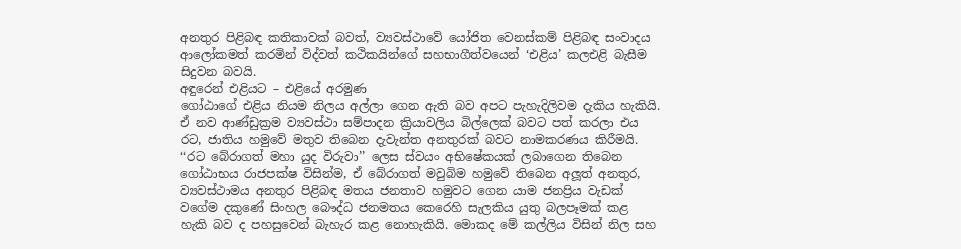අනතුර පිළිබඳ කතිකාවක් බවත්, ව්‍යවස්ථාවේ යෝජිත වෙනස්කම් පිළිබඳ සංවාදය ආලෝකමත් කරමින් විද්වත් කථිකයින්ගේ සහභාගීත්වයෙන් ‘එළිය’ කලඑළි බැසීම සිදුවන බවයි.
අඳුරෙන් එළියට – එළියේ අරමුණ
ගෝඨාගේ එළිය නියම නිලය අල්ලා ගෙන ඇති බව අපට පැහැදිලිවම දැකිය හැකියි. ඒ නව ආණ්ඩුක්‍රම ව්‍යවස්ථා සම්පාදන ක්‍රියාවලිය බිල්ලෙක් බවට පත් කරලා එය රට, ජාතිය හමුවේ මතුව තිබෙන දැවැන්ත අනතුරක් බවට නාමකරණය කිරීමයි. ‘‘රට බේරාගත් මහා යුද විරුවා’’ ලෙස ස්වයං අභිෂේකයක් ලබාගෙන තිබෙන ගෝඨාභය රාජපක්ෂ විසින්ම, ඒ බේරාගත් මවුබිම හමුවේ තිබෙන අලූත් අනතුර, ව්‍යවස්ථාමය අනතුර පිළිබඳ මතය ජනතාව හමුවට ගෙන යාම ජනප්‍රිය වැඩක් වගේම දකුණේ සිංහල බෞද්ධ ජනමතය කෙරෙහි සැලකිය යුතු බලපෑමක් කළ හැකි බව ද පහසුවෙන් බැහැර කළ නොහැකියි. මොකද මේ කල්ලිය විසින් නිල සහ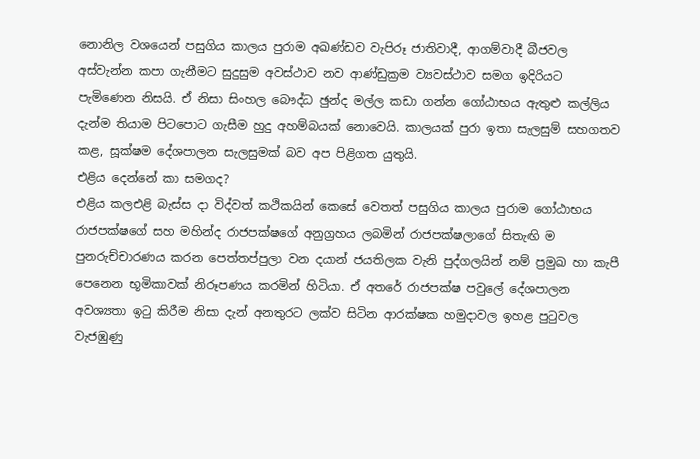නොනිල වශයෙන් පසුගිය කාලය පුරාම අඛණ්ඩව වැපිරූ ජාතිවාදී, ආගම්වාදී බීජවල අස්වැන්න කපා ගැනීමට සුදුසුම අවස්ථාව නව ආණ්ඩුක්‍රම ව්‍යවස්ථාව සමග ඉදිරියට පැමිණෙන නිසයි. ඒ නිසා සිංහල බෞද්ධ ඡුන්ද මල්ල කඩා ගන්න ගෝඨාභය ඇතුළු කල්ලිය දැන්ම තියාම පිටපොට ගැසීම හුදු අහම්බයක් නොවෙයි. කාලයක් පුරා ඉතා සැලසුම් සහගතව කළ, සූක්ෂම දේශපාලන සැලසුමක් බව අප පිළිගත යුතුයි.
එළිය දෙන්නේ කා සමගද?
එළිය කලඑළි බැස්ස දා විද්වත් කථිකයින් කෙසේ වෙතත් පසුගිය කාලය පුරාම ගෝඨාභය රාජපක්ෂගේ සහ මහින්ද රාජපක්ෂගේ අනුග්‍රහය ලබමින් රාජපක්ෂලාගේ සිතැඟි ම පුනරුච්චාරණය කරන පෙත්තප්පුලා වන දයාන් ජයතිලක වැනි පුද්ගලයින් නම් ප්‍රමුඛ හා කැපී පෙනෙන භූමිකාවක් නිරූපණය කරමින් හිටියා. ඒ අතරේ රාජපක්ෂ පවුලේ දේශපාලන අවශ්‍යතා ඉටු කිරීම නිසා දැන් අනතුරට ලක්ව සිටින ආරක්ෂක හමුදාවල ඉහළ පුටුවල වැජඹුණු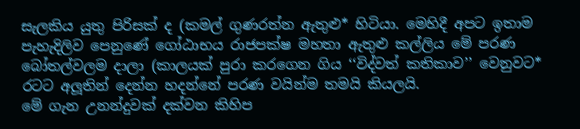සැලකිය යුතු පිරිසක් ද (කමල් ගුණරත්න ඇතුළු* හිටියා. මෙහිදී අපට ඉතාම පැහැදිලිව පෙනුණේ ගෝඨාභය රාජපක්ෂ මහතා ඇතුළු කල්ලිය මේ පරණ බෝතල්වලම දාලා (කාලයක් පුරා කරගෙන ගිය ‘‘විද්වත් කතිකාව’’ වෙනුවට* රටට අලූතින් දෙන්න හදන්නේ පරණ වයින්ම තමයි කියලයි.
මේ ගැන උනන්දුවක් දක්වන කිහිප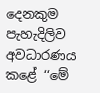දෙනකුම පැහැදිලිව අවධාරණය කළේ ‘‘මේ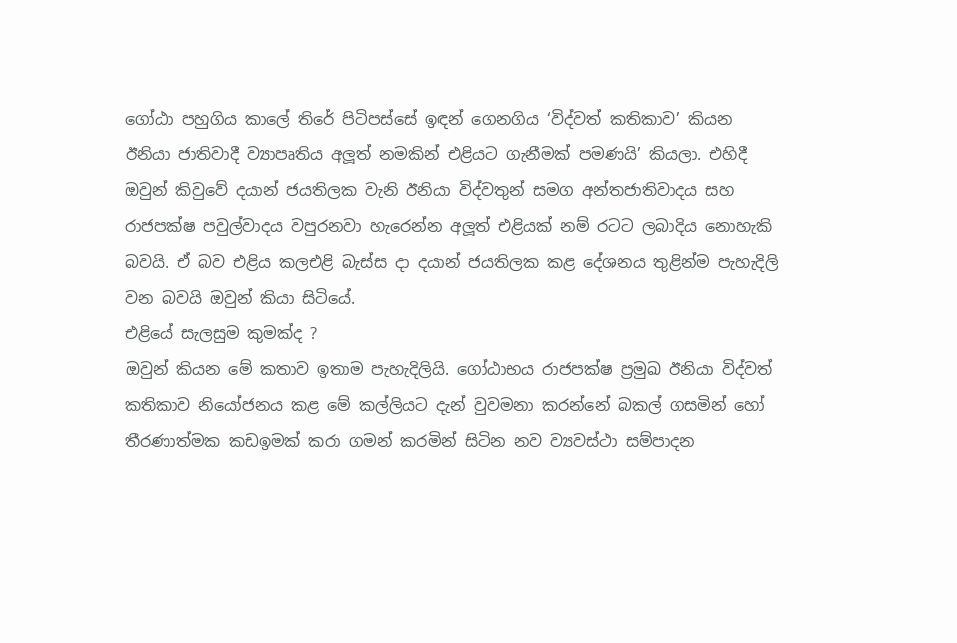ගෝඨා පහුගිය කාලේ තිරේ පිටිපස්සේ ඉඳන් ගෙනගිය ‘විද්වත් කතිකාව’ කියන ඊනියා ජාතිවාදී ව්‍යාපෘතිය අලූත් නමකින් එළියට ගැනීමක් පමණයි’ කියලා. එහිදී ඔවුන් කිවුවේ දයාන් ජයතිලක වැනි ඊනියා විද්වතුන් සමග අන්තජාතිවාදය සහ රාජපක්ෂ පවුල්වාදය වපුරනවා හැරෙන්න අලූත් එළියක් නම් රටට ලබාදිය නොහැකි බවයි. ඒ බව එළිය කලඑළි බැස්ස දා දයාන් ජයතිලක කළ දේශනය තුළින්ම පැහැදිලි වන බවයි ඔවුන් කියා සිටියේ.
එළියේ සැලසුම කුමක්ද ?
ඔවුන් කියන මේ කතාව ඉතාම පැහැදිලියි. ගෝඨාභය රාජපක්ෂ ප්‍රමුඛ ඊනියා විද්වත් කතිකාව නියෝජනය කළ මේ කල්ලියට දැන් වුවමනා කරන්නේ බකල් ගසමින් හෝ තීරණාත්මක කඩඉමක් කරා ගමන් කරමින් සිටින නව ව්‍යවස්ථා සම්පාදන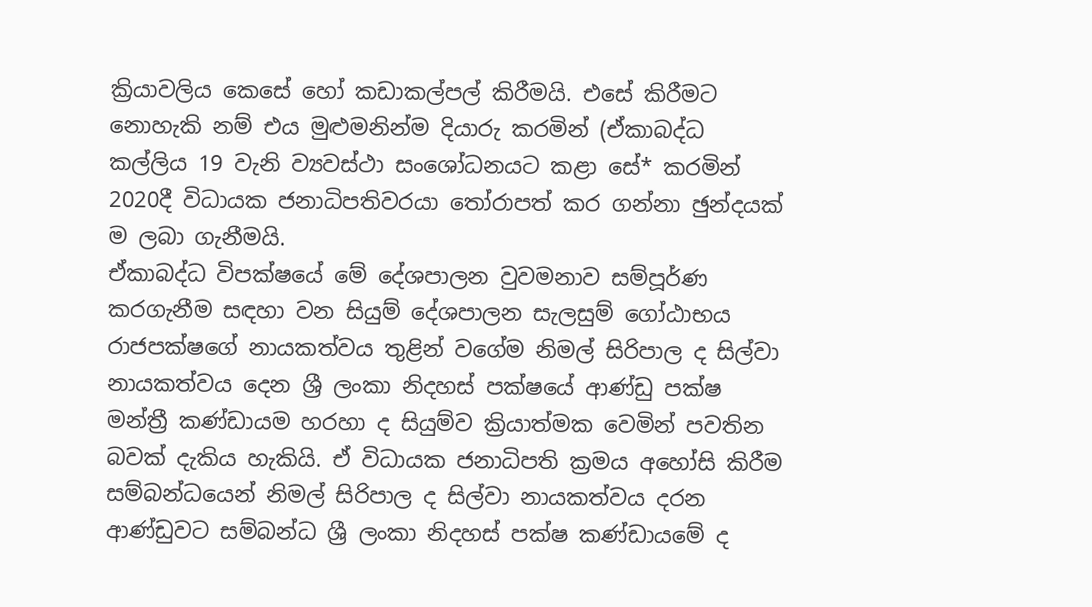ක්‍රියාවලිය කෙසේ හෝ කඩාකල්පල් කිරීමයි. එසේ කිරීමට නොහැකි නම් එය මුළුමනින්ම දියාරු කරමින් (ඒකාබද්ධ කල්ලිය 19 වැනි ව්‍යවස්ථා සංශෝධනයට කළා සේ* කරමින් 2020දී විධායක ජනාධිපතිවරයා තෝරාපත් කර ගන්නා ඡුන්දයක් ම ලබා ගැනීමයි.
ඒකාබද්ධ විපක්ෂයේ මේ දේශපාලන වුවමනාව සම්පූර්ණ කරගැනීම සඳහා වන සියුම් දේශපාලන සැලසුම් ගෝඨාභය රාජපක්ෂගේ නායකත්වය තුළින් වගේම නිමල් සිරිපාල ද සිල්වා නායකත්වය දෙන ශ්‍රී ලංකා නිදහස් පක්ෂයේ ආණ්ඩු පක්ෂ මන්ත්‍රී කණ්ඩායම හරහා ද සියුම්ව ක්‍රියාත්මක වෙමින් පවතින බවක් දැකිය හැකියි. ඒ විධායක ජනාධිපති ක්‍රමය අහෝසි කිරීම සම්බන්ධයෙන් නිමල් සිරිපාල ද සිල්වා නායකත්වය දරන ආණ්ඩුවට සම්බන්ධ ශ්‍රී ලංකා නිදහස් පක්ෂ කණ්ඩායමේ ද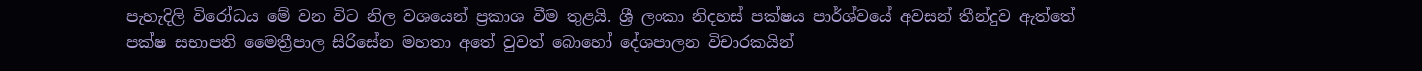පැහැදිලි විරෝධය මේ වන විට නිල වශයෙන් ප්‍රකාශ වීම තුළයි. ශ්‍රී ලංකා නිදහස් පක්ෂය පාර්ශ්වයේ අවසන් තීන්දුව ඇත්තේ පක්ෂ සභාපති මෛත්‍රීපාල සිරිසේන මහතා අතේ වුවත් බොහෝ දේශපාලන විචාරකයින්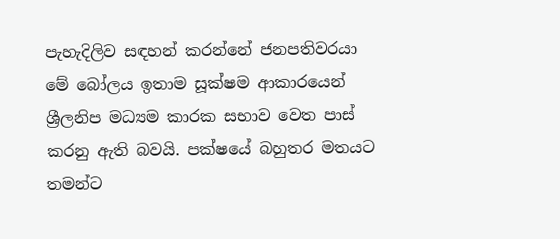පැහැදිලිව සඳහන් කරන්නේ ජනපතිවරයා මේ බෝලය ඉතාම සූක්ෂම ආකාරයෙන් ශ්‍රීලනිප මධ්‍යම කාරක සභාව වෙත පාස් කරනු ඇති බවයි. පක්ෂයේ බහුතර මතයට තමන්ට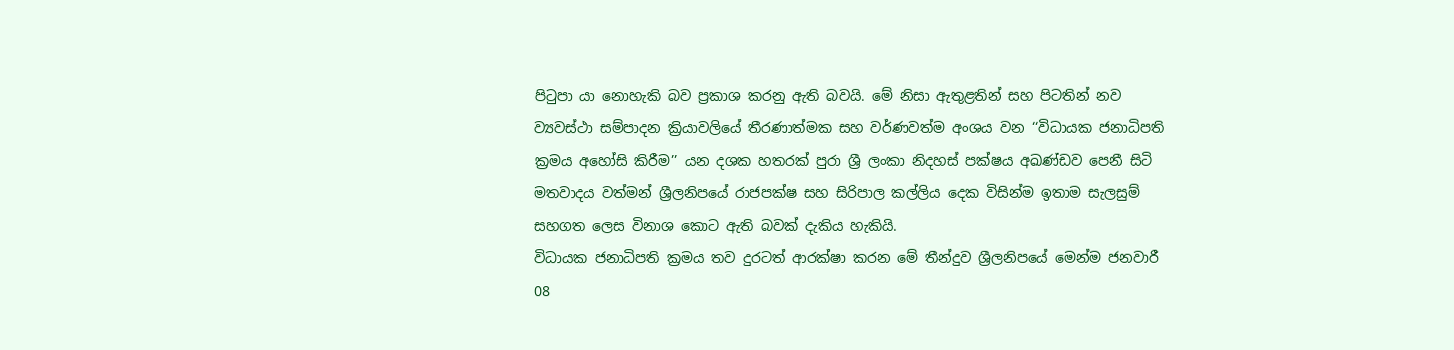පිටුපා යා නොහැකි බව ප්‍රකාශ කරනු ඇති බවයි. මේ නිසා ඇතුළතින් සහ පිටතින් නව ව්‍යවස්ථා සම්පාදන ක්‍රියාවලියේ තීරණාත්මක සහ වර්ණවත්ම අංශය වන ‘‘විධායක ජනාධිපති ක්‍රමය අහෝසි කිරීම’’ යන දශක හතරක් පුරා ශ්‍රී ලංකා නිදහස් පක්ෂය අඛණ්ඩව පෙනී සිටි මතවාදය වත්මන් ශ්‍රීලනිපයේ රාජපක්ෂ සහ සිරිපාල කල්ලිය දෙක විසින්ම ඉතාම සැලසුම් සහගත ලෙස විනාශ කොට ඇති බවක් දැකිය හැකියි.
විධායක ජනාධිපති ක්‍රමය තව දුරටත් ආරක්ෂා කරන මේ තීන්දුව ශ්‍රීලනිපයේ මෙන්ම ජනවාරී 08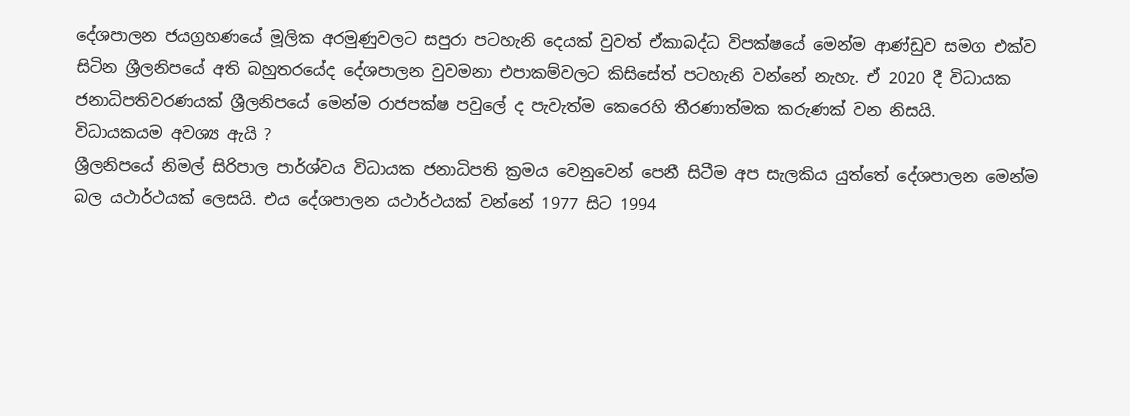දේශපාලන ජයග්‍රහණයේ මූලික අරමුණුවලට සපුරා පටහැනි දෙයක් වුවත් ඒකාබද්ධ විපක්ෂයේ මෙන්ම ආණ්ඩුව සමග එක්ව සිටින ශ්‍රීලනිපයේ අති බහුතරයේද දේශපාලන වුවමනා එපාකම්වලට කිසිසේත් පටහැනි වන්නේ නැහැ. ඒ 2020 දී විධායක ජනාධිපතිවරණයක් ශ්‍රීලනිපයේ මෙන්ම රාජපක්ෂ පවුලේ ද පැවැත්ම කෙරෙහි තීරණාත්මක කරුණක් වන නිසයි.
විධායකයම අවශ්‍ය ඇයි ?
ශ්‍රීලනිපයේ නිමල් සිරිපාල පාර්ශ්වය විධායක ජනාධිපති ක්‍රමය වෙනුවෙන් පෙනී සිටීම අප සැලකිය යුත්තේ දේශපාලන මෙන්ම බල යථාර්ථයක් ලෙසයි. එය දේශපාලන යථාර්ථයක් වන්නේ 1977 සිට 1994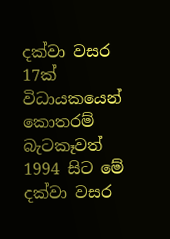දක්වා වසර 17ක් විධායකයෙන් කොතරම් බැටකෑවත් 1994 සිට මේ දක්වා වසර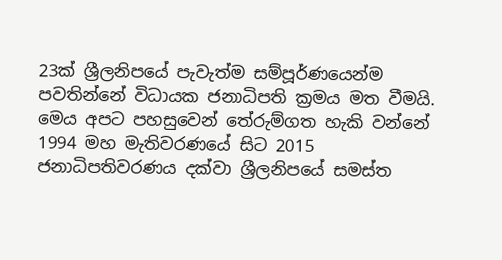23ක් ශ්‍රීලනිපයේ පැවැත්ම සම්පූර්ණයෙන්ම පවතින්නේ විධායක ජනාධිපති ක්‍රමය මත වීමයි. මෙය අපට පහසුවෙන් තේරුම්ගත හැකි වන්නේ 1994 මහ මැතිවරණයේ සිට 2015 ජනාධිපතිවරණය දක්වා ශ්‍රීලනිපයේ සමස්ත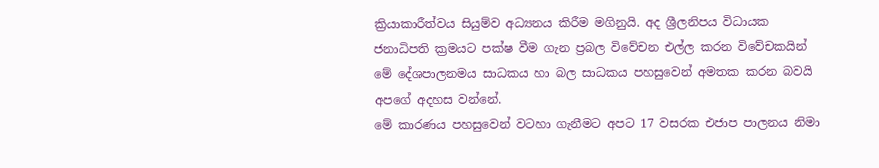ක්‍රියාකාරීත්වය සියුම්ව අධ්‍යනය කිරීම මගිනුයි. අද ශ්‍රීලනිපය විධායක ජනාධිපති ක්‍රමයට පක්ෂ වීම ගැන ප්‍රබල විවේචන එල්ල කරන විවේචකයින් මේ දේශපාලනමය සාධකය හා බල සාධකය පහසුවෙන් අමතක කරන බවයි අපගේ අදහස වන්නේ.
මේ කාරණය පහසුවෙන් වටහා ගැනීමට අපට 17 වසරක එජාප පාලනය නිමා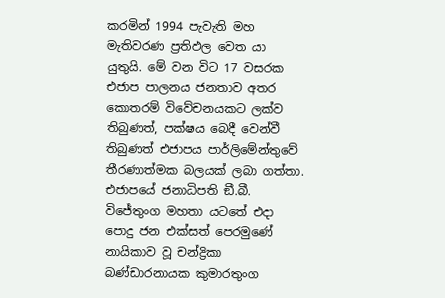කරමින් 1994 පැවැති මහ මැතිවරණ ප්‍රතිඵල වෙත යා යුතුයි. මේ වන විට 17 වසරක එජාප පාලනය ජනතාව අතර කොතරම් විවේචනයකට ලක්ව තිබුණත්, පක්ෂය බෙදී වෙන්වී තිබුණත් එජාපය පාර්ලිමේන්තුවේ තීරණාත්මක බලයක් ලබා ගත්තා. එජාපයේ ජනාධිපති ඞී.බී. විජේතුංග මහතා යටතේ එදා පොදු ජන එක්සත් පෙරමුණේ නායිකාව වූ චන්ද්‍රිකා බණ්ඩාරනායක කුමාරතුංග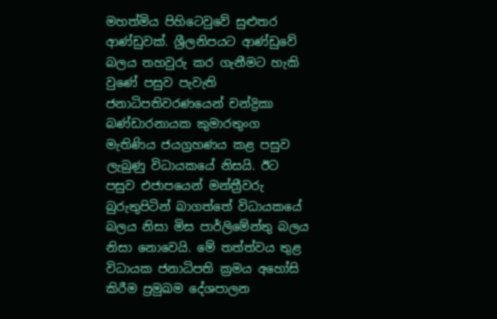මහත්මිය පිහිටෙවුවේ සුළුතර ආණ්ඩුවක්. ශ්‍රීලනිපයට ආණ්ඩුවේ බලය තහවුරු කර ගැනීමට හැකි වුණේ පසුව පැවැති ජනාධිපතිවරණයෙන් චන්ද්‍රිකා බණ්ඩාරනායක කුමාරතුංග මැතිණිය ජයග්‍රහණය කළ පසුව ලැබුණු විධායකයේ නිසයි. ඊට පසුව එජාපයෙන් මන්ත්‍රීවරු බුරුතුපිටින් බාගත්තේ විධායකයේ බලය නිසා මිස පාර්ලිමේන්තු බලය නිසා නොවෙයි. මේ තත්ත්වය තුළ විධායක ජනාධිපති ක්‍රමය අහෝසි කිරීම ප්‍රමුඛම දේශපාලන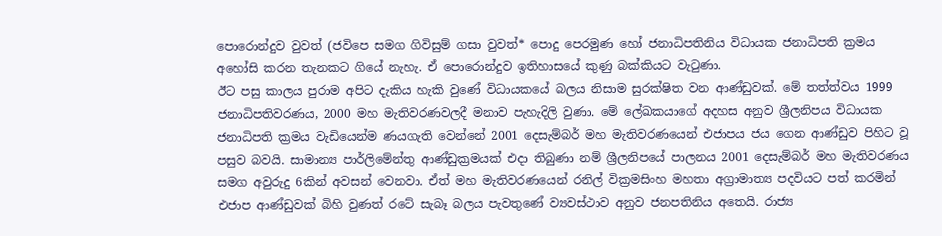පොරොන්දුව වුවත් (ජවිපෙ සමග ගිවිසුම් ගසා වුවත්* පොදු පෙරමුණ හෝ ජනාධිපතිනිය විධායක ජනාධිපති ක්‍රමය අහෝසි කරන තැනකට ගියේ නැහැ. ඒ පොරොන්දුව ඉතිහාසයේ කුණු බක්කියට වැටුණා.
ඊට පසු කාලය පුරාම අපිට දැකිය හැකි වුණේ විධායකයේ බලය නිසාම සුරක්ෂිත වන ආණ්ඩුවක්. මේ තත්ත්වය 1999 ජනාධිපතිවරණය, 2000 මහ මැතිවරණවලදී මනාව පැහැදිලි වුණා. මේ ලේඛකයාගේ අදහස අනුව ශ්‍රීලනිපය විධායක ජනාධිපති ක්‍රමය වැඩියෙන්ම ණයගැති වෙන්නේ 2001 දෙසැම්බර් මහ මැතිවරණයෙන් එජාපය ජය ගෙන ආණ්ඩුව පිහිට වූ පසුව බවයි. සාමාන්‍ය පාර්ලිමේන්තු ආණ්ඩුක්‍රමයක් එදා තිබුණා නම් ශ්‍රීලනිපයේ පාලනය 2001 දෙසැම්බර් මහ මැතිවරණය සමග අවුරුදු 6කින් අවසන් වෙනවා. ඒත් මහ මැතිවරණයෙන් රනිල් වික්‍රමසිංහ මහතා අග්‍රාමාත්‍ය පදවියට පත් කරමින් එජාප ආණ්ඩුවක් බිහි වුණත් රටේ සැබෑ බලය පැවතුණේ ව්‍යවස්ථාව අනුව ජනපතිනිය අතෙයි. රාජ්‍ය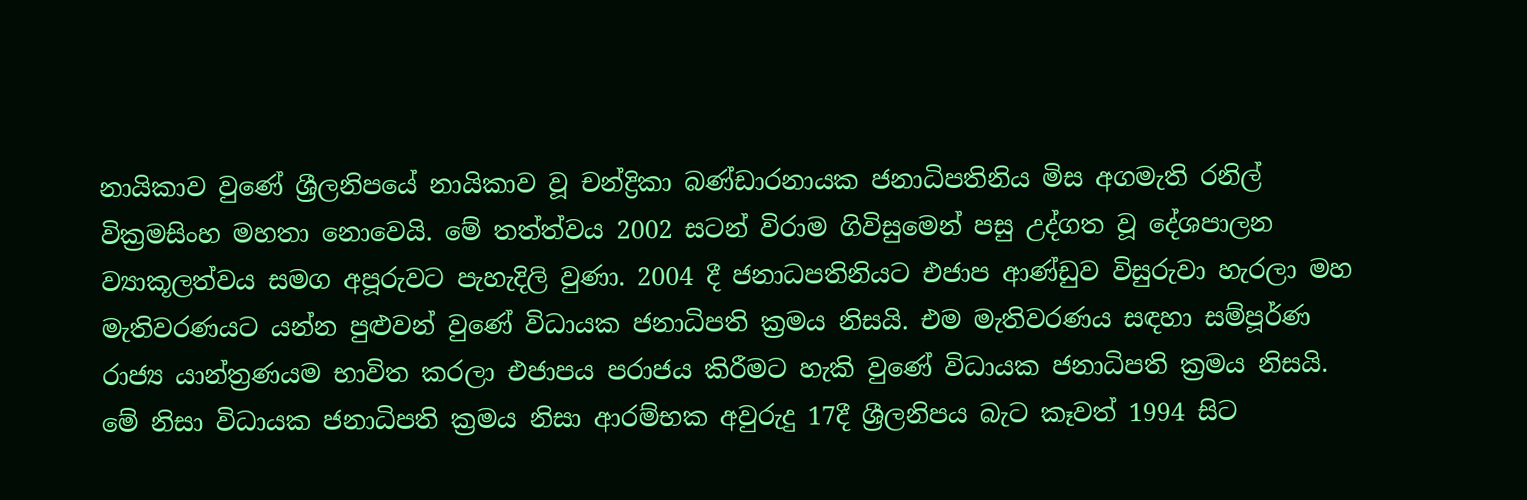නායිකාව වුණේ ශ්‍රීලනිපයේ නායිකාව වූ චන්ද්‍රිකා බණ්ඩාරනායක ජනාධිපතිනිය මිස අගමැති රනිල් වික්‍රමසිංහ මහතා නොවෙයි. මේ තත්ත්වය 2002 සටන් විරාම ගිවිසුමෙන් පසු උද්ගත වූ දේශපාලන ව්‍යාකූලත්වය සමග අපූරුවට පැහැදිලි වුණා. 2004 දී ජනාධපතිනියට එජාප ආණ්ඩුව විසුරුවා හැරලා මහ මැතිවරණයට යන්න පුළුවන් වුණේ විධායක ජනාධිපති ක්‍රමය නිසයි. එම මැතිවරණය සඳහා සම්පූර්ණ රාජ්‍ය යාන්ත්‍රණයම භාවිත කරලා එජාපය පරාජය කිරීමට හැකි වුණේ විධායක ජනාධිපති ක්‍රමය නිසයි.
මේ නිසා විධායක ජනාධිපති ක්‍රමය නිසා ආරම්භක අවුරුදු 17දී ශ්‍රීලනිපය බැට කෑවත් 1994 සිට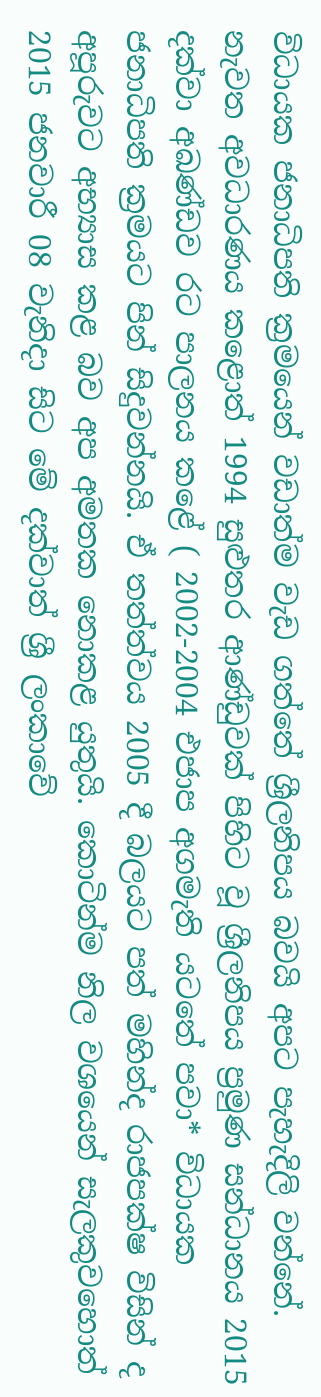විධායක ජනාධිපති ක්‍රමයෙන් වඩාත්ම වැඩ ගත්තේ ශ්‍රීලනිපය බවයි අපට පැහැදිලි වන්නේ. නැවත අවධාරණය කළොත් 1994 සුළුතර ආණ්ඩුවක් පිහිට වූ ශ්‍රීලනිපය ප්‍රමුණ සන්ධානය 2015 දක්වා අඛණ්ඩව රට පාලනය කළේ ( 2002-2004 එජාප අගමැති යටතේ පවා* විධායක ජනාධිපති ක්‍රමයට පින් සිදුවන්නයි. ඒ තත්ත්වය 2005 දී බලයට පත් මහින්ද රාජපක්ෂ විසින් ද අපූරුවට අභ්‍යාස කළ බව අප අමතක නොකළ යුතුයි. කොටින්ම නිල වශයෙන් සැලකුවහොත් 2015 ජනවාරී 08 වැනිදා සිට මේ දක්වාත් ශ්‍රී ලංකාවේ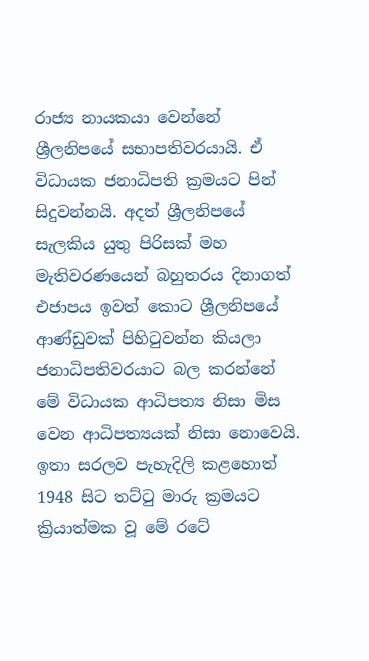රාජ්‍ය නායකයා වෙන්නේ ශ්‍රීලනිපයේ සභාපතිවරයායි. ඒ විධායක ජනාධිපති ක්‍රමයට පින් සිදුවන්නයි. අදත් ශ්‍රීලනිපයේ සැලකිය යුතු පිරිසක් මහ මැතිවරණයෙන් බහුතරය දිනාගත් එජාපය ඉවත් කොට ශ්‍රීලනිපයේ ආණ්ඩුවක් පිහිටුවන්න කියලා ජනාධිපතිවරයාට බල කරන්නේ මේ විධායක ආධිපත්‍ය නිසා මිස වෙන ආධිපත්‍යයක් නිසා නොවෙයි. ඉතා සරලව පැහැදිලි කළහොත් 1948 සිට තට්ටු මාරු ක්‍රමයට ක්‍රියාත්මක වූ මේ රටේ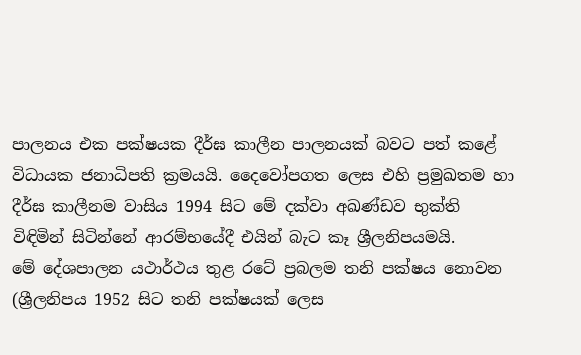පාලනය එක පක්ෂයක දීර්ඝ කාලීන පාලනයක් බවට පත් කළේ විධායක ජනාධිපති ක්‍රමයයි. දෛවෝපගත ලෙස එහි ප්‍රමුඛතම හා දීර්ඝ කාලීනම වාසිය 1994 සිට මේ දක්වා අඛණ්ඩව භුක්ති විඳිමින් සිටින්නේ ආරම්භයේදී එයින් බැට කෑ ශ්‍රීලනිපයමයි.
මේ දේශපාලන යථාර්ථය තුළ රටේ ප්‍රබලම තනි පක්ෂය නොවන (ශ්‍රීලනිපය 1952 සිට තනි පක්ෂයක් ලෙස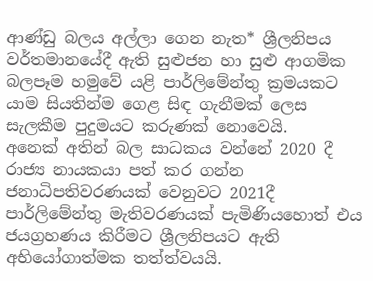ආණ්ඩු බලය අල්ලා ගෙන නැත* ශ්‍රීලනිපය වර්තමානයේදී ඇති සුළුජන හා සුළු ආගමික බලපෑම හමුවේ යළි පාර්ලිමේන්තු ක්‍රමයකට යාම සියතින්ම ගෙළ සිඳ ගැනීමක් ලෙස සැලකීම පුදුමයට කරුණක් නොවෙයි.
අනෙක් අතින් බල සාධකය වන්නේ 2020 දී රාජ්‍ය නායකයා පත් කර ගන්න ජනාධිපතිවරණයක් වෙනුවට 2021දී පාර්ලිමේන්තු මැතිවරණයක් පැමිණියහොත් එය ජයග්‍රහණය කිරීමට ශ්‍රීලනිපයට ඇති අභියෝගාත්මක තත්ත්වයයි.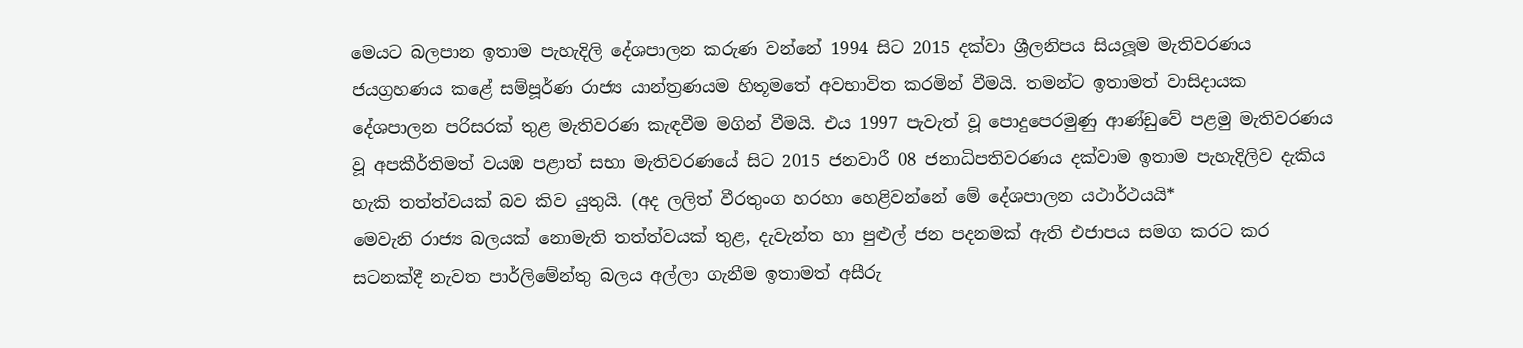මෙයට බලපාන ඉතාම පැහැදිලි දේශපාලන කරුණ වන්නේ 1994 සිට 2015 දක්වා ශ්‍රීලනිපය සියලූම මැතිවරණය ජයග්‍රහණය කළේ සම්පූර්ණ රාජ්‍ය යාන්ත්‍රණයම හිතූමතේ අවභාවිත කරමින් වීමයි. තමන්ට ඉතාමත් වාසිදායක දේශපාලන පරිසරක් තුළ මැතිවරණ කැඳවීම මගින් වීමයි. එය 1997 පැවැත් වූ පොදුපෙරමුණු ආණ්ඩුවේ පළමු මැතිවරණය වූ අපකීර්තිමත් වයඹ පළාත් සභා මැතිවරණයේ සිට 2015 ජනවාරී 08 ජනාධිපතිවරණය දක්වාම ඉතාම පැහැදිලිව දැකිය හැකි තත්ත්වයක් බව කිව යුතුයි. (අද ලලිත් වීරතුංග හරහා හෙළිවන්නේ මේ දේශපාලන යථාර්ථයයි*
මෙවැනි රාජ්‍ය බලයක් නොමැති තත්ත්වයක් තුළ, දැවැන්ත හා පුළුල් ජන පදනමක් ඇති එජාපය සමග කරට කර සටනක්දී නැවත පාර්ලිමේන්තු බලය අල්ලා ගැනීම ඉතාමත් අසීරු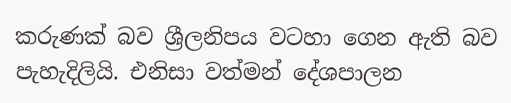කරුණක් බව ශ්‍රීලනිපය වටහා ගෙන ඇති බව පැහැදිලියි. එනිසා වත්මන් දේශපාලන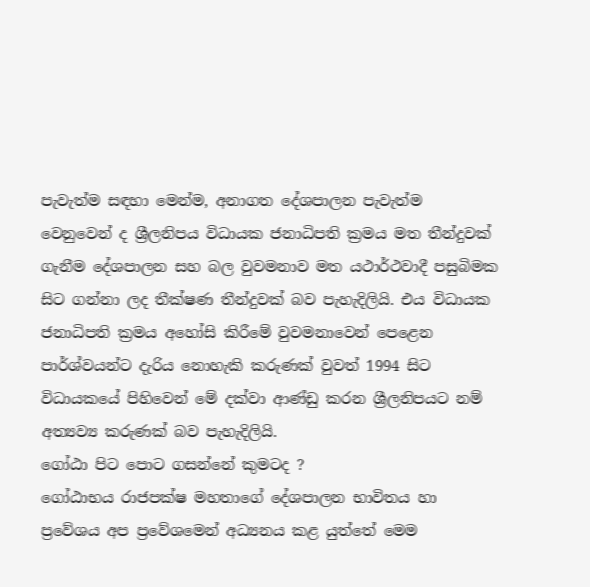පැවැත්ම සඳහා මෙන්ම, අනාගත දේශපාලන පැවැත්ම වෙනුවෙන් ද ශ්‍රීලනිපය විධායක ජනාධිපති ක්‍රමය මත තීන්දුවක් ගැනීම දේශපාලන සහ බල වුවමනාව මත යථාර්ථවාදී පසුබිමක සිට ගන්නා ලද තීක්ෂණ තීන්දුවක් බව පැහැදිලියි. එය විධායක ජනාධිපති ක්‍රමය අහෝසි කිරීමේ වුවමනාවෙන් පෙළෙන පාර්ශ්වයන්ට දැරිය නොහැකි කරුණක් වුවත් 1994 සිට විධායකයේ පිහිවෙන් මේ දක්වා ආණ්ඩු කරන ශ්‍රීලනිපයට නම් අත්‍යව්‍ය කරුණක් බව පැහැදිලියි.
ගෝඨා පිට පොට ගසන්නේ කුමටද ?
ගෝඨාභය රාජපක්ෂ මහතාගේ දේශපාලන භාවිතය හා ප්‍රවේශය අප ප්‍රවේශමෙන් අධ්‍යනය කළ යුත්තේ මෙම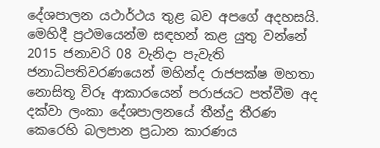දේශපාලන යථාර්ථය තුළ බව අපගේ අදහසයි.
මෙහිදී ප්‍රථමයෙන්ම සඳහන් කළ යුතු වන්නේ 2015 ජනාවරි 08 වැනිදා පැවැති ජනාධිපතිවරණයෙන් මහින්ද රාජපක්ෂ මහතා නොසිතූ විරූ ආකාරයෙන් පරාජයට පත්වීම අද දක්වා ලංකා දේශපාලනයේ තීන්දු තීරණ කෙරෙහි බලපාන ප්‍රධාන කාරණය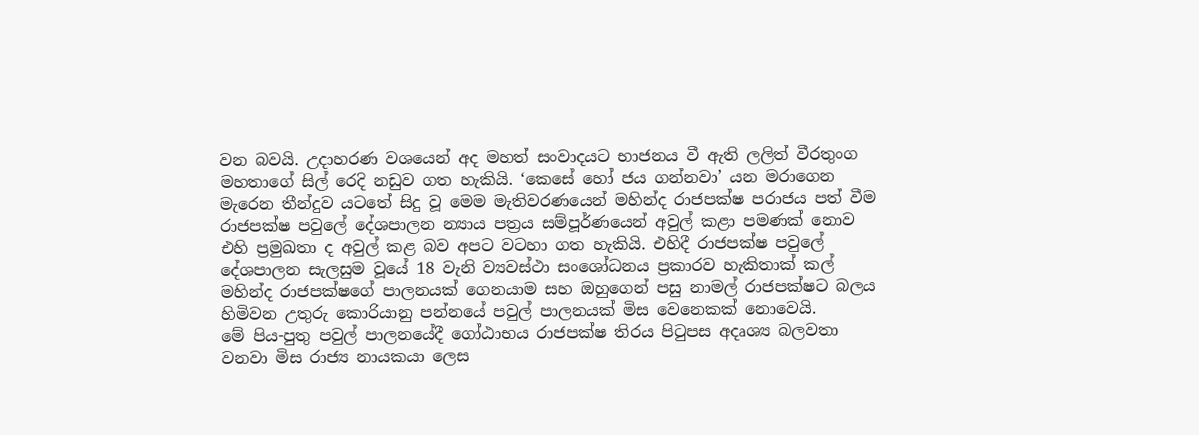වන බවයි. උදාහරණ වශයෙන් අද මහත් සංවාදයට භාජනය වී ඇති ලලිත් වීරතුංග මහතාගේ සිල් රෙදි නඩුව ගත හැකියි. ‘කෙසේ හෝ ජය ගන්නවා’ යන මරාගෙන මැරෙන තීන්දුව යටතේ සිදු වූ මෙම මැතිවරණයෙන් මහින්ද රාජපක්ෂ පරාජය පත් වීම රාජපක්ෂ පවුලේ දේශපාලන න්‍යාය පත්‍රය සම්පූර්ණයෙන් අවුල් කළා පමණක් නොව එහි ප්‍රමුඛතා ද අවුල් කළ බව අපට වටහා ගත හැකියි. එහිදී රාජපක්ෂ පවුලේ දේශපාලන සැලසුම වූයේ 18 වැනි ව්‍යවස්ථා සංශෝධනය ප්‍රකාරව හැකිතාක් කල් මහින්ද රාජපක්ෂගේ පාලනයක් ගෙනයාම සහ ඔහුගෙන් පසු නාමල් රාජපක්ෂට බලය හිමිවන උතුරු කොරියානු පන්නයේ පවුල් පාලනයක් මිස වෙනෙකක් නොවෙයි.
මේ පිය-පුතු පවුල් පාලනයේදී ගෝඨාභය රාජපක්ෂ තිරය පිටුපස අදෘශ්‍ය බලවතා වනවා මිස රාජ්‍ය නායකයා ලෙස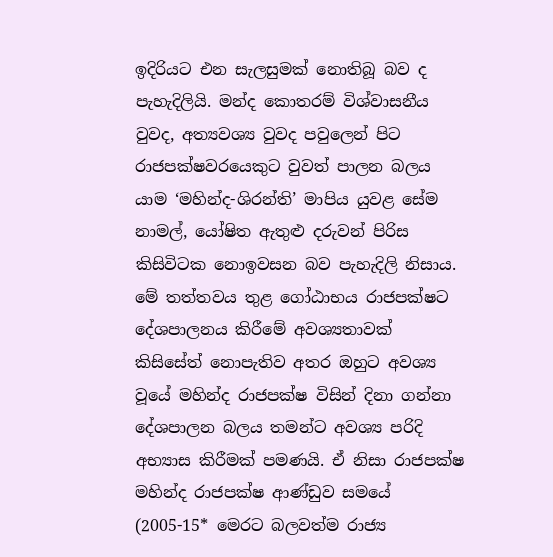ඉදිරියට එන සැලසුමක් නොතිබූ බව ද පැහැදිලියි. මන්ද කොතරම් විශ්වාසනීය වුවද, අත්‍යවශ්‍ය වුවද පවුලෙන් පිට රාජපක්ෂවරයෙකුට වුවත් පාලන බලය යාම ‘මහින්ද-ශිරන්ති’ මාපිය යුවළ සේම නාමල්, යෝෂිත ඇතුළු දරුවන් පිරිස කිසිවිටක නොඉවසන බව පැහැදිලි නිසාය.
මේ තත්තවය තුළ ගෝඨාභය රාජපක්ෂට දේශපාලනය කිරීමේ අවශ්‍යතාවක් කිසිසේත් නොපැතිව අතර ඔහුට අවශ්‍ය වූයේ මහින්ද රාජපක්ෂ විසින් දිනා ගන්නා දේශපාලන බලය තමන්ට අවශ්‍ය පරිදි අභ්‍යාස කිරීමක් පමණයි. ඒ නිසා රාජපක්ෂ මහින්ද රාජපක්ෂ ආණ්ඩුව සමයේ (2005-15* මෙරට බලවත්ම රාජ්‍ය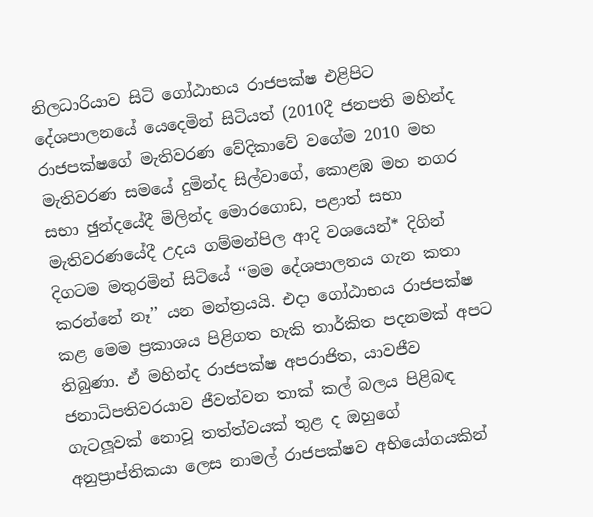නිලධාරියාව සිටි ගෝඨාභය රාජපක්ෂ එළිපිට දේශපාලනයේ යෙදෙමින් සිටියත් (2010දී ජනපති මහින්ද රාජපක්ෂගේ මැතිවරණ වේදිකාවේ වගේම 2010 මහ මැතිවරණ සමයේ දුමින්ද සිල්වාගේ, කොළඹ මහ නගර සභා ඡුන්දයේදී මිලින්ද මොරගොඩ, පළාත් සභා මැතිවරණයේදී උදය ගම්මන්පිල ආදි වශයෙන්* දිගින් දිගටම මතුරමින් සිටියේ ‘‘මම දේශපාලනය ගැන කතා කරන්නේ නෑ’’ යන මන්ත්‍රයයි. එදා ගෝඨාභය රාජපක්ෂ කළ මෙම ප්‍රකාශය පිළිගත හැකි තාර්කිත පදනමක් අපට තිබුණා. ඒ මහින්ද රාජපක්ෂ අපරාජිත, යාවජීව ජනාධිපතිවරයාව ජීවත්වන තාක් කල් බලය පිළිබඳ ගැටලූවක් නොවූ තත්ත්වයක් තුළ ද ඔහුගේ අනුප්‍රාප්තිකයා ලෙස නාමල් රාජපක්ෂව අභියෝගයකින්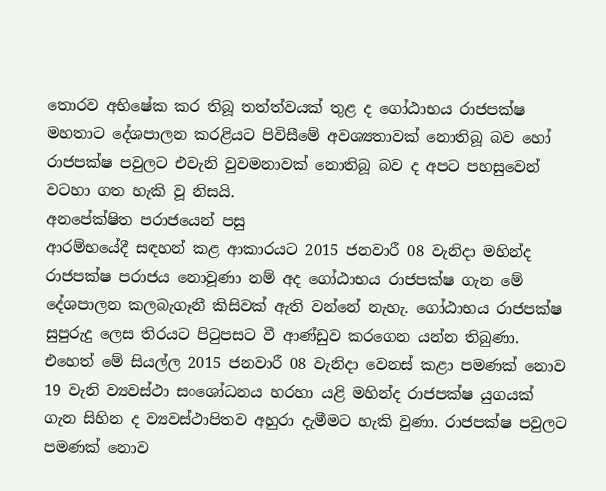තොරව අභිෂේක කර තිබූ තත්ත්වයක් තුළ ද ගෝඨාභය රාජපක්ෂ මහතාට දේශපාලන කරළියට පිවිසීමේ අවශ්‍යතාවක් නොතිබූ බව හෝ රාජපක්ෂ පවුලට එවැනි වුවමනාවක් නොතිබූ බව ද අපට පහසුවෙන් වටහා ගත හැකි වූ නිසයි.
අනපේක්ෂිත පරාජයෙන් පසු
ආරම්භයේදී සඳහන් කළ ආකාරයට 2015 ජනවාරී 08 වැනිදා මහින්ද රාජපක්ෂ පරාජය නොවූණා නම් අද ගෝඨාභය රාජපක්ෂ ගැන මේ දේශපාලන කලබැගෑනී කිසිවක් ඇති වන්නේ නැහැ. ගෝඨාභය රාජපක්ෂ සුපුරුදු ලෙස තිරයට පිටුපසට වී ආණ්ඩුව කරගෙන යන්න තිබුණා. එහෙත් මේ සියල්ල 2015 ජනවාරී 08 වැනිදා වෙනස් කළා පමණක් නොව 19 වැනි ව්‍යවස්ථා සංශෝධනය හරහා යළි මහින්ද රාජපක්ෂ යුගයක් ගැන සිහින ද ව්‍යවස්ථාපිතව අහුරා දැමීමට හැකි වුණා. රාජපක්ෂ පවුලට පමණක් නොව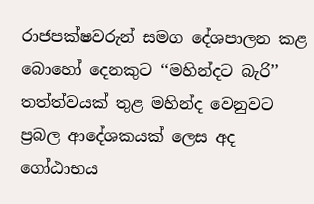රාජපක්ෂවරුන් සමග දේශපාලන කළ බොහෝ දෙනකුට ‘‘මහින්දට බැරි’’ තත්ත්වයක් තුළ මහින්ද වෙනුවට ප්‍රබල ආදේශකයක් ලෙස අද ගෝඨාභය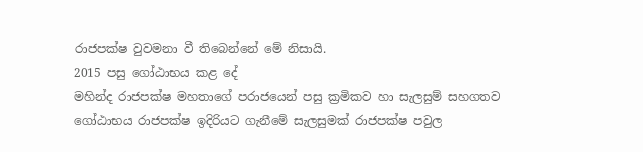රාජපක්ෂ වුවමනා වී තිබෙන්නේ මේ නිසායි.
2015 පසු ගෝඨාභය කළ දේ
මහින්ද රාජපක්ෂ මහතාගේ පරාජයෙන් පසු ක්‍රමිකව හා සැලසුම් සහගතව ගෝඨාභය රාජපක්ෂ ඉදිරියට ගැනීමේ සැලසුමක් රාජපක්ෂ පවුල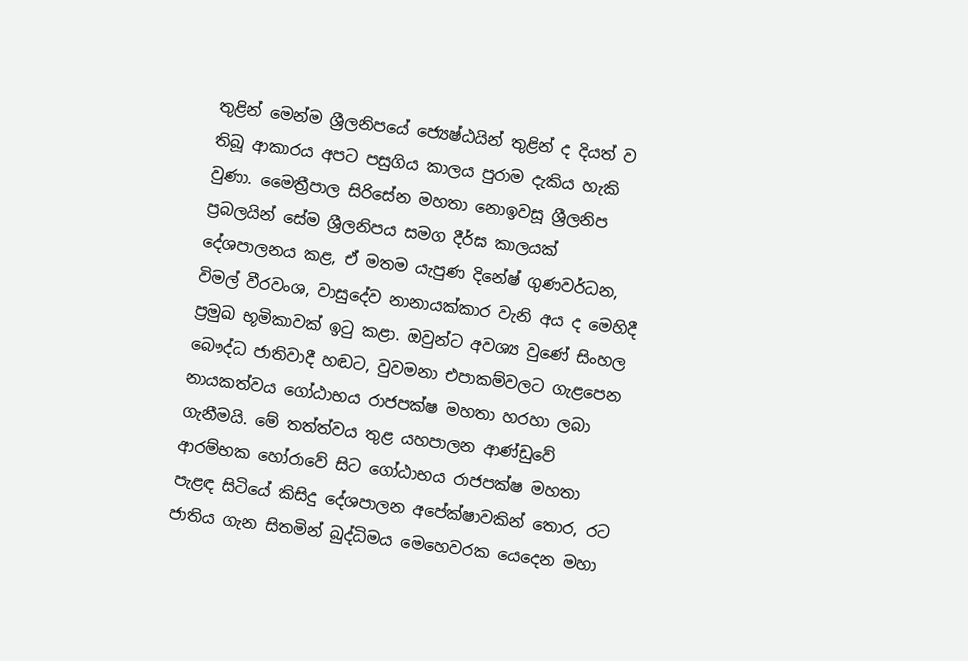තුළින් මෙන්ම ශ්‍රීලනිපයේ ජ්‍යෙෂ්ඨයින් තුළින් ද දියත් ව තිබූ ආකාරය අපට පසුගිය කාලය පුරාම දැකිය හැකි වුණා. මෛත්‍රීපාල සිරිසේන මහතා නොඉවසූ ශ්‍රීලනිප ප්‍රබලයින් සේම ශ්‍රීලනිපය සමග දීර්ඝ කාලයක් දේශපාලනය කළ, ඒ මතම යැපුණ දිනේෂ් ගුණවර්ධන, විමල් වීරවංශ, වාසුදේව නානායක්කාර වැනි අය ද මෙහිදී ප්‍රමුඛ භූමිකාවක් ඉටු කළා. ඔවුන්ට අවශ්‍ය වුණේ සිංහල බෞද්ධ ජාතිවාදී හඬට, වුවමනා එපාකම්වලට ගැළපෙන නායකත්වය ගෝඨාභය රාජපක්ෂ මහතා හරහා ලබා ගැනීමයි. මේ තත්ත්වය තුළ යහපාලන ආණ්ඩුවේ ආරම්භක හෝරාවේ සිට ගෝඨාභය රාජපක්ෂ මහතා පැළඳ සිටියේ කිසිදු දේශපාලන අපේක්ෂාවකින් තොර, රට ජාතිය ගැන සිතමින් බුද්ධිමය මෙහෙවරක යෙදෙන මහා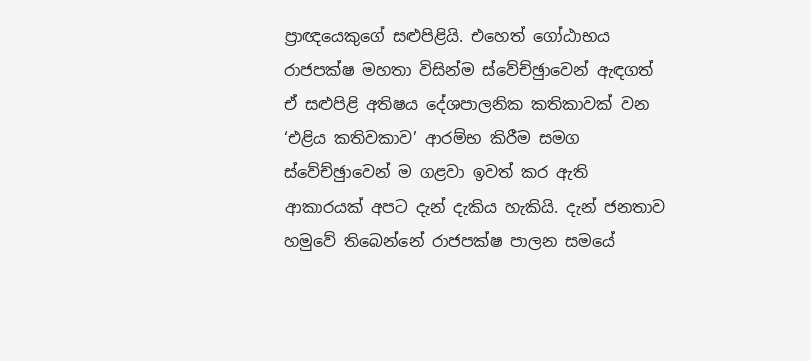ප්‍රාඥයෙකුගේ සළුපිළියි. එහෙත් ගෝඨාභය රාජපක්ෂ මහතා විසින්ම ස්වේච්ඡුාවෙන් ඇඳගත් ඒ සළුපිළි අතිෂය දේශපාලනික කතිකාවක් වන ‘එළිය කතිවකාව’ ආරම්භ කිරීම සමග ස්වේච්ඡුාවෙන් ම ගළවා ඉවත් කර ඇති ආකාරයක් අපට දැන් දැකිය හැකියි. දැන් ජනතාව හමුවේ තිබෙන්නේ රාජපක්ෂ පාලන සමයේ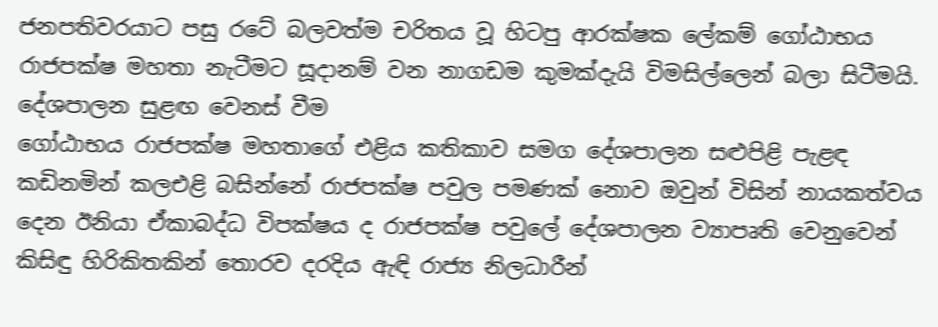ජනපතිවරයාට පසු රටේ බලවත්ම චරිතය වූ හිටපු ආරක්ෂක ලේකම් ගෝඨාභය රාජපක්ෂ මහතා නැටීමට සූදානම් වන නාගඩම කුමක්දැයි විමසිල්ලෙන් බලා සිටීමයි.
දේශපාලන සුළඟ වෙනස් වීම
ගෝඨාභය රාජපක්ෂ මහතාගේ එළිය කතිකාව සමග දේශපාලන සළුපිළි පැළඳ කඩිනමින් කලඑළි බසින්නේ රාජපක්ෂ පවුල පමණක් නොව ඔවුන් විසින් නායකත්වය දෙන ඊනියා ඒකාබද්ධ විපක්ෂය ද රාජපක්ෂ පවුලේ දේශපාලන ව්‍යාපෘති වෙනුවෙන් කිසිඳු හිරිකිතකින් තොරව දරදිය ඇඳි රාජ්‍ය නිලධාරීන්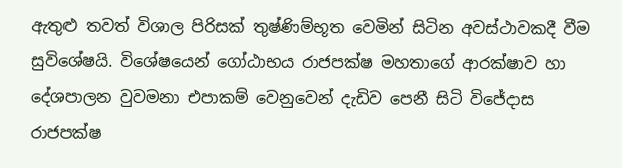ඇතුළු තවත් විශාල පිරිසක් තුෂ්ණිම්භූත වෙමින් සිටින අවස්ථාවකදී වීම සුවිශේෂයි. විශේෂයෙන් ගෝඨාභය රාජපක්ෂ මහතාගේ ආරක්ෂාව හා දේශපාලන වුවමනා එපාකම් වෙනුවෙන් දැඩිව පෙනී සිටි විජේදාස රාජපක්ෂ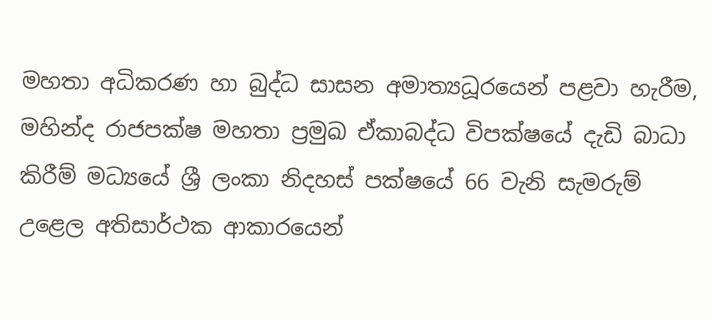මහතා අධිකරණ හා බුද්ධ සාසන අමාත්‍යධූරයෙන් පළවා හැරීම, මහින්ද රාජපක්ෂ මහතා ප්‍රමුඛ ඒකාබද්ධ විපක්ෂයේ දැඩි බාධා කිරීම් මධ්‍යයේ ශ්‍රී ලංකා නිදහස් පක්ෂයේ 66 වැනි සැමරුම් උළෙල අතිසාර්ථක ආකාරයෙන්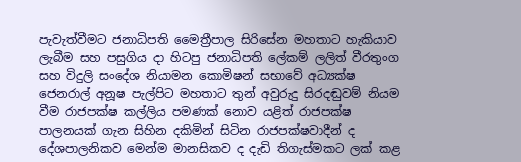පැවැත්වීමට ජනාධිපති මෛත්‍රීපාල සිරිසේන මහතාට හැකියාව ලැබීම සහ පසුගිය දා හිටපු ජනාධිපති ලේකම් ලලිත් වීරතුංග සහ විදුලි සංදේශ නියාමන කොමිෂන් සභාවේ අධ්‍යක්ෂ ජෙනරාල් අනූෂ පැල්පිට මහතාට තුන් අවුරුදු සිරදඬුවම් නියම වීම රාජපක්ෂ කල්ලිය පමණක් නොව යළිත් රාජපක්ෂ පාලනයක් ගැන සිහින දකිමින් සිටින රාජපක්ෂවාදීන් ද දේශපාලනිකව මෙන්ම මානසිකව ද දැඩි තිගැස්මකට ලක් කළ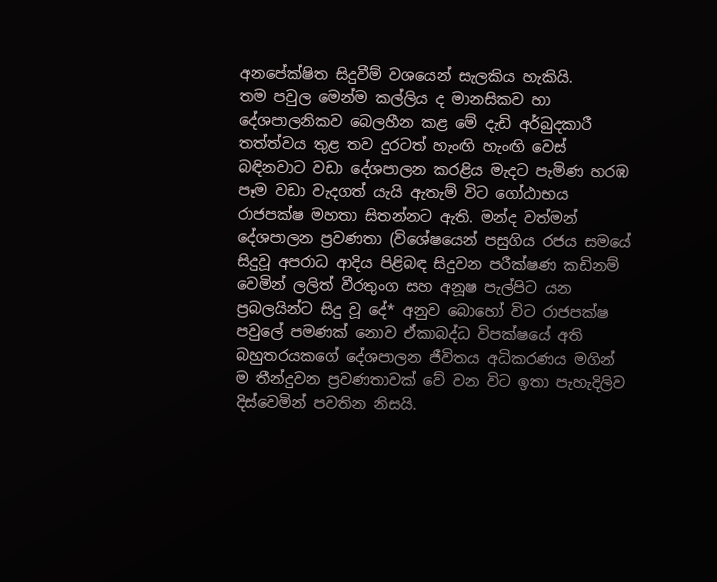අනපේක්ෂිත සිදුවීම් වශයෙන් සැලකිය හැකියි.
තම පවුල මෙන්ම කල්ලිය ද මානසිකව හා දේශපාලනිකව බෙලහීන කළ මේ දැඩි අර්බුදකාරී තත්ත්වය තුළ තව දුරටත් හැංඟි හැංඟි වෙස් බඳිනවාට වඩා දේශපාලන කරළිය මැදට පැමිණ හරඹ පෑම වඩා වැදගත් යැයි ඇතැම් විට ගෝඨාභය රාජපක්ෂ මහතා සිතන්නට ඇති. මන්ද වත්මන් දේශපාලන ප්‍රවණතා (විශේෂයෙන් පසුගිය රජය සමයේ සිදුවූ අපරාධ ආදිය පිළිබඳ සිදුවන පරීක්ෂණ කඩිනම් වෙමින් ලලිත් වීරතුංග සහ අනූෂ පැල්පිට යන ප්‍රබලයින්ට සිදු වූ දේ* අනුව බොහෝ විට රාජපක්ෂ පවුලේ පමණක් නොව ඒකාබද්ධ විපක්ෂයේ අති බහුතරයකගේ දේශපාලන ජීවිතය අධිකරණය මගින් ම තීන්දුවන ප්‍රවණතාවක් වේ වන විට ඉතා පැහැදිලිව දිස්වෙමින් පවතින නිසයි.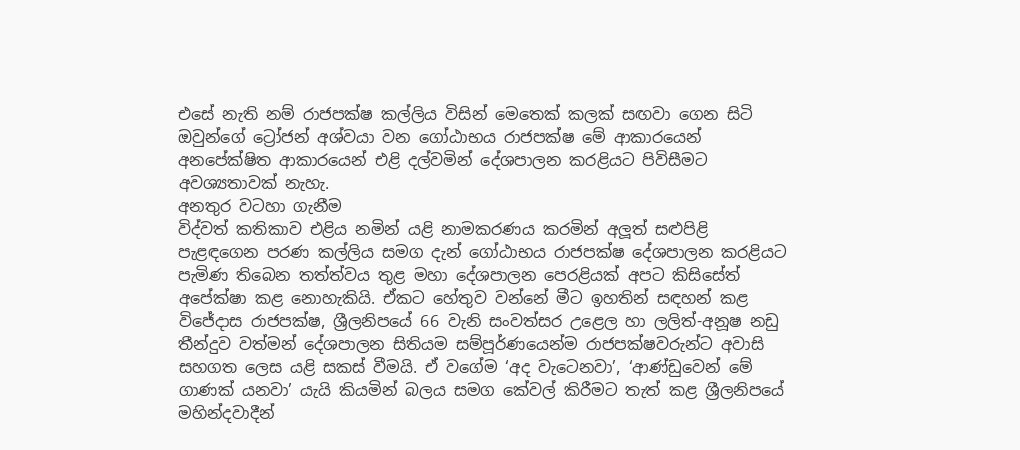එසේ නැති නම් රාජපක්ෂ කල්ලිය විසින් මෙතෙක් කලක් සඟවා ගෙන සිටි ඔවුන්ගේ ට්‍රෝජන් අශ්වයා වන ගෝඨාභය රාජපක්ෂ මේ ආකාරයෙන් අනපේක්ෂිත ආකාරයෙන් එළි දල්වමින් දේශපාලන කරළියට පිවිසීමට අවශ්‍යතාවක් නැහැ.
අනතුර වටහා ගැනීම
විද්වත් කතිකාව එළිය නමින් යළි නාමකරණය කරමින් අලූත් සළුපිළි පැළඳගෙන පරණ කල්ලිය සමග දැන් ගෝඨාභය රාජපක්ෂ දේශපාලන කරළියට පැමිණ තිබෙන තත්ත්වය තුළ මහා දේශපාලන පෙරළියක් අපට කිසිසේත් අපේක්ෂා කළ නොහැකියි. ඒකට හේතුව වන්නේ මීට ඉහතින් සඳහන් කළ විජේදාස රාජපක්ෂ, ශ්‍රීලනිපයේ 66 වැනි සංවත්සර උළෙල හා ලලිත්-අනූෂ නඩු තීන්දුව වත්මන් දේශපාලන සිතියම සම්පූර්ණයෙන්ම රාජපක්ෂවරුන්ට අවාසි සහගත ලෙස යළි සකස් වීමයි. ඒ වගේම ‘අද වැටෙනවා’, ‘ආණ්ඩුවෙන් මේ ගාණක් යනවා’ යැයි කියමින් බලය සමග කේවල් කිරීමට තැත් කළ ශ්‍රීලනිපයේ මහින්දවාදීන්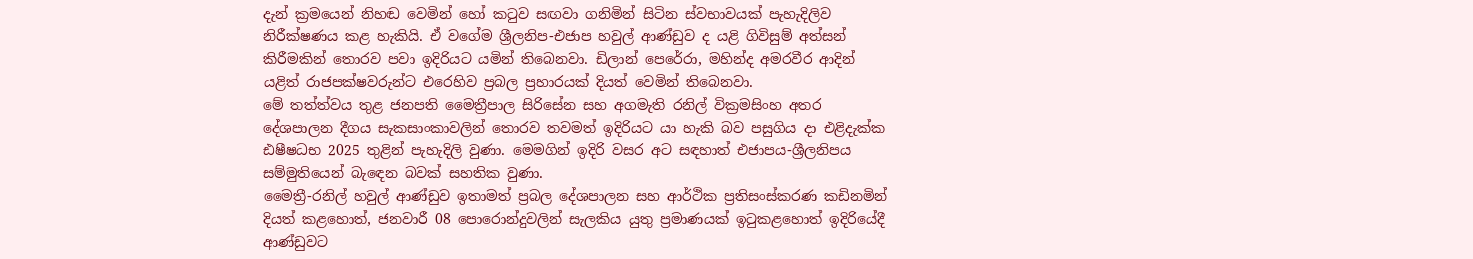දැන් ක්‍රමයෙන් නිහඬ වෙමින් හෝ කටුව සඟවා ගනිමින් සිටින ස්වභාවයක් පැහැදිලිව නිරීක්ෂණය කළ හැකියි. ඒ වගේම ශ්‍රීලනිප-එජාප හවුල් ආණ්ඩුව ද යළි ගිවිසුම් අත්සන් කිරීමකින් තොරව පවා ඉදිරියට යමින් තිබෙනවා. ඩිලාන් පෙරේරා, මහින්ද අමරවීර ආදින් යළිත් රාජපක්ෂවරුන්ට එරෙහිව ප්‍රබල ප්‍රහාරයක් දියත් වෙමින් තිබෙනවා.
මේ තත්ත්වය තුළ ජනපති මෛත්‍රීපාල සිරිසේන සහ අගමැති රනිල් වික්‍රමසිංහ අතර දේශපාලන දීගය සැකසාංකාවලින් තොරව තවමත් ඉදිරියට යා හැකි බව පසුගිය දා එළිදැක්ක ඪෂීෂධභ 2025 තුළින් පැහැදිලි වුණා. මෙමගින් ඉදිරි වසර අට සඳහාත් එජාපය-ශ්‍රීලනිපය සම්මුතියෙන් බැඳෙන බවක් සහතික වුණා.
මෛත්‍රී-රනිල් හවුල් ආණ්ඩුව ඉතාමත් ප්‍රබල දේශපාලන සහ ආර්ථික ප්‍රතිසංස්කරණ කඩිනමින් දියත් කළහොත්, ජනවාරී 08 පොරොන්දුවලින් සැලකිය යුතු ප්‍රමාණයක් ඉටුකළහොත් ඉදිරියේදී ආණ්ඩුවට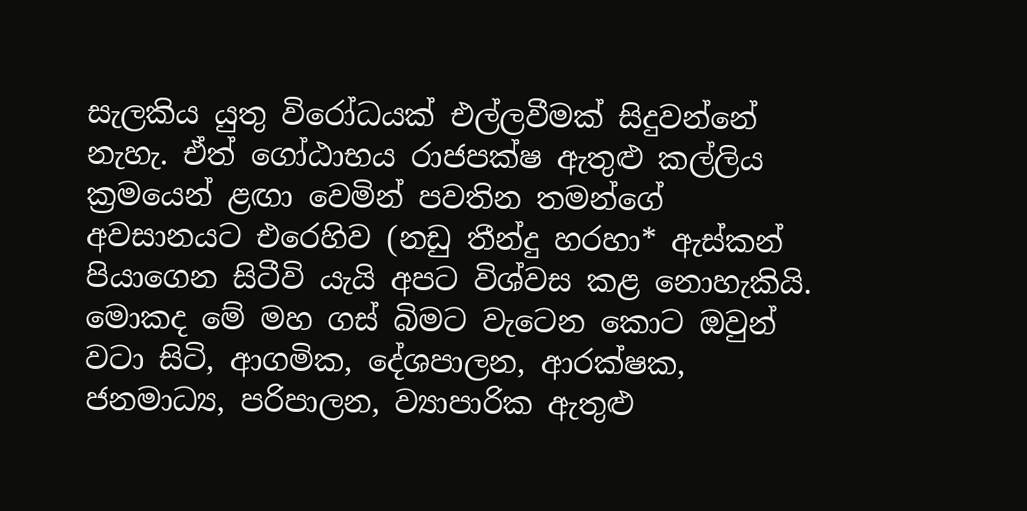සැලකිය යුතු විරෝධයක් එල්ලවීමක් සිදුවන්නේ නැහැ. ඒත් ගෝඨාභය රාජපක්ෂ ඇතුළු කල්ලිය ක්‍රමයෙන් ළඟා වෙමින් පවතින තමන්ගේ අවසානයට එරෙහිව (නඩු තීන්දු හරහා* ඇස්කන් පියාගෙන සිටීවි යැයි අපට විශ්වස කළ නොහැකියි. මොකද මේ මහ ගස් බිමට වැටෙන කොට ඔවුන් වටා සිටි, ආගමික, දේශපාලන, ආරක්ෂක, ජනමාධ්‍ය, පරිපාලන, ව්‍යාපාරික ඇතුළු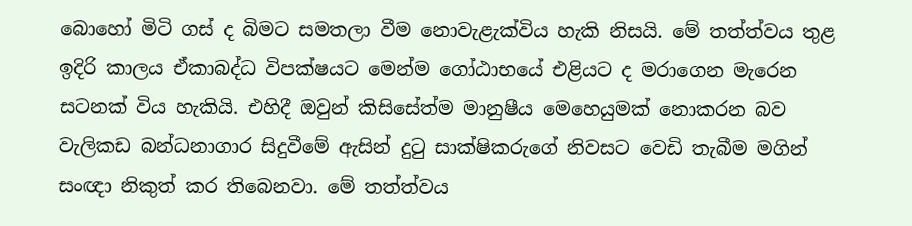බොහෝ මිටි ගස් ද බිමට සමතලා වීම නොවැළැක්විය හැකි නිසයි. මේ තත්ත්වය තුළ ඉදිරි කාලය ඒකාබද්ධ විපක්ෂයට මෙන්ම ගෝඨාභයේ එළියට ද මරාගෙන මැරෙන සටනක් විය හැකියි. එහිදී ඔවුන් කිසිසේත්ම මානුෂීය මෙහෙයුමක් නොකරන බව වැලිකඩ බන්ධනාගාර සිදුවීමේ ඇසින් දුටු සාක්ෂිකරුගේ නිවසට වෙඩි තැබීම මගින් සංඥා නිකුත් කර තිබෙනවා. මේ තත්ත්වය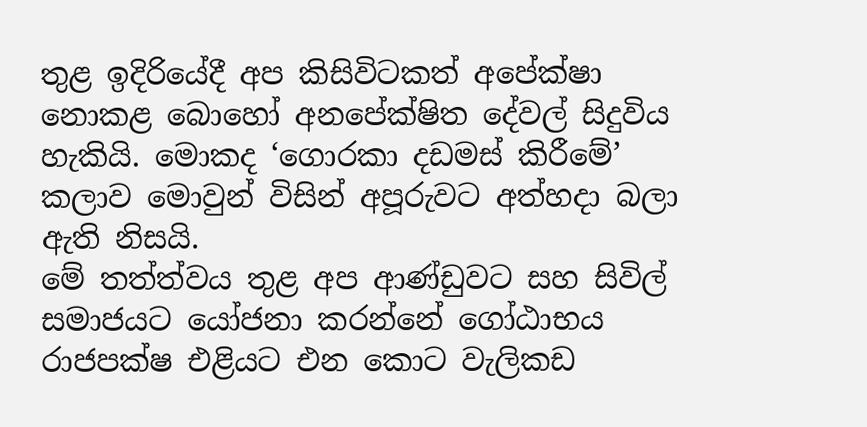තුළ ඉදිරියේදී අප කිසිවිටකත් අපේක්ෂා නොකළ බොහෝ අනපේක්ෂිත දේවල් සිදුවිය හැකියි. මොකද ‘ගොරකා දඩමස් කිරීමේ’ කලාව මොවුන් විසින් අපූරුවට අත්හදා බලා ඇති නිසයි.
මේ තත්ත්වය තුළ අප ආණ්ඩුවට සහ සිවිල් සමාජයට යෝජනා කරන්නේ ගෝඨාභය රාජපක්ෂ එළියට එන කොට වැලිකඩ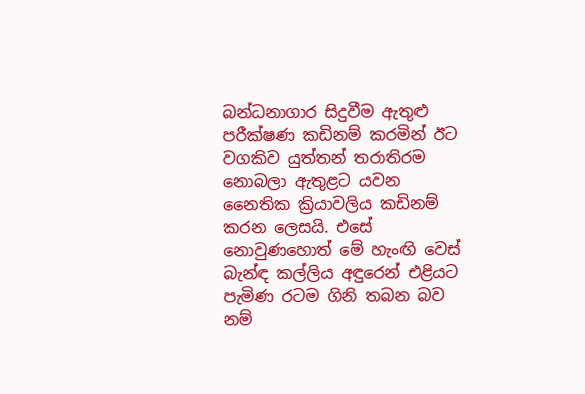බන්ධනාගාර සිදුවීම ඇතුළු පරීක්ෂණ කඩිනම් කරමින් ඊට වගකිව යුත්තන් තරාතිරම නොබලා ඇතුළට යවන නෛතික ක්‍රියාවලිය කඩිනම් කරන ලෙසයි. එසේ නොවුණහොත් මේ හැංඟි වෙස් බැන්ඳ කල්ලිය අඳුරෙන් එළියට පැමිණ රටම ගිනි තබන බව නම්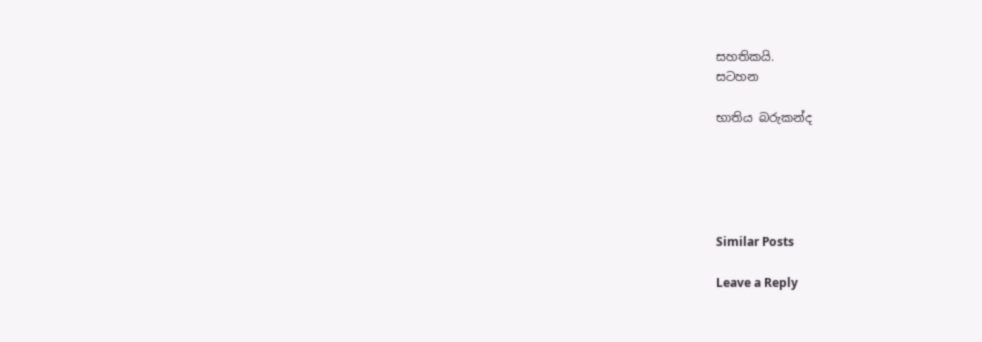සහතිකයි.
සටහන

භාතිය බරුකන්ද





Similar Posts

Leave a Reply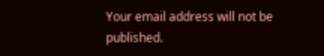Your email address will not be published.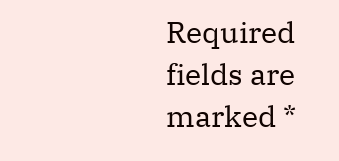Required fields are marked *